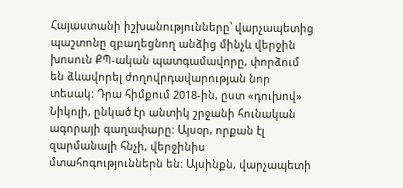Հայաստանի իշխանությունները՝ վարչապետից պաշտոնը զբաղեցնող անձից մինչև վերջին խոսուն ՔՊ-ական պատգամավորը, փորձում են ձևավորել ժողովրդավարության նոր տեսակ: Դրա հիմքում 2018-ին, ըստ «դուխով» Նիկոլի, ընկած էր անտիկ շրջանի հունական ագորայի գաղափարը: Այսօր, որքան էլ զարմանալի հնչի, վերջինիս մտահոգություններն են: Այսինքն, վարչապետի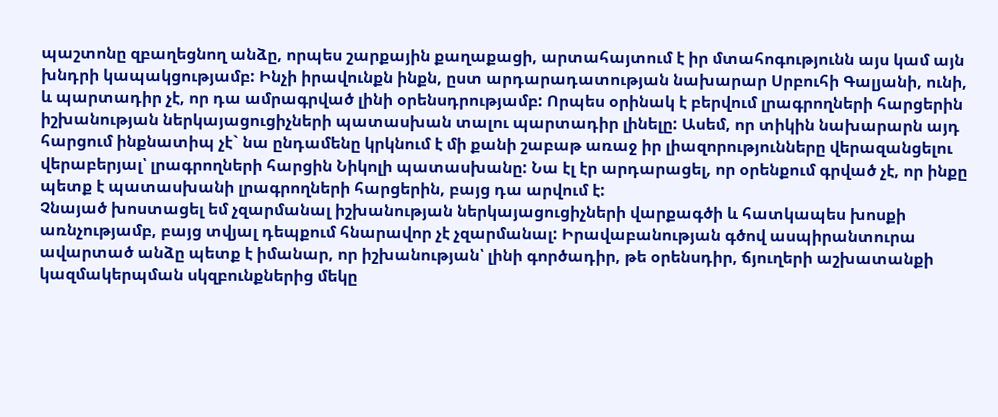պաշտոնը զբաղեցնող անձը, որպես շարքային քաղաքացի, արտահայտում է իր մտահոգությունն այս կամ այն խնդրի կապակցությամբ: Ինչի իրավունքն ինքն, ըստ արդարադատության նախարար Սրբուհի Գալյանի, ունի, և պարտադիր չէ, որ դա ամրագրված լինի օրենսդրությամբ: Որպես օրինակ է բերվում լրագրողների հարցերին իշխանության ներկայացուցիչների պատասխան տալու պարտադիր լինելը: Ասեմ, որ տիկին նախարարն այդ հարցում ինքնատիպ չէ` նա ընդամենը կրկնում է մի քանի շաբաթ առաջ իր լիազորությունները վերազանցելու վերաբերյալ՝ լրագրողների հարցին Նիկոլի պատասխանը: Նա էլ էր արդարացել, որ օրենքում գրված չէ, որ ինքը պետք է պատասխանի լրագրողների հարցերին, բայց դա արվում է:
Չնայած խոստացել եմ չզարմանալ իշխանության ներկայացուցիչների վարքագծի և հատկապես խոսքի առնչությամբ, բայց տվյալ դեպքում հնարավոր չէ չզարմանալ: Իրավաբանության գծով ասպիրանտուրա ավարտած անձը պետք է իմանար, որ իշխանության՝ լինի գործադիր, թե օրենսդիր, ճյուղերի աշխատանքի կազմակերպման սկզբունքներից մեկը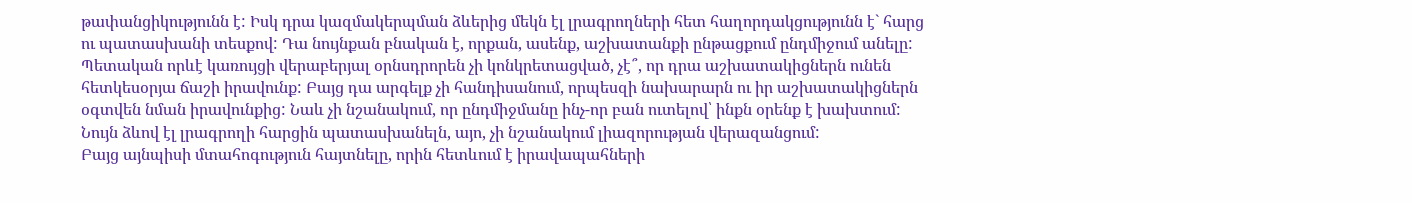թափանցիկությունն է: Իսկ դրա կազմակերպման ձևերից մեկն էլ լրագրողների հետ հաղորդակցությունն է` հարց ու պատասխանի տեսքով: Դա նույնքան բնական է, որքան, ասենք, աշխատանքի ընթացքում ընդմիջում անելը: Պետական որևէ կառույցի վերաբերյալ օրնսդրորեն չի կոնկրետացված, չէ՞, որ դրա աշխատակիցներն ունեն հետկեսօրյա ճաշի իրավունք: Բայց դա արգելք չի հանդիսանում, որպեսզի նախարարն ու իր աշխատակիցներն օգտվեն նման իրավունքից: Նաև չի նշանակում, որ ընդմիջմանը ինչ-որ բան ուտելով՝ ինքն օրենք է խախտում: Նույն ձևով էլ լրագրողի հարցին պատասխանելն, այո, չի նշանակում լիազորության վերազանցում:
Բայց այնպիսի մտահոգություն հայտնելը, որին հետևում է իրավապահների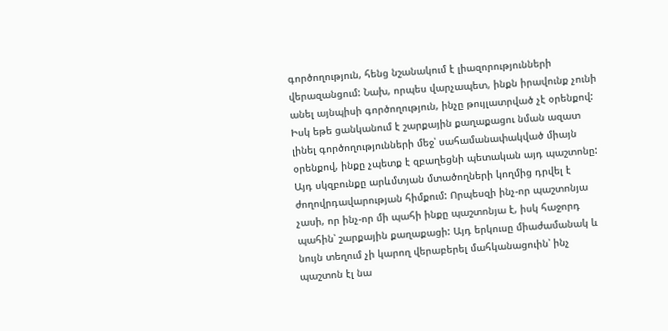գործողություն, հենց նշանակում է լիազորությունների վերազանցում: Նախ, որպես վարչապետ, ինքն իրավունք չունի անել այնպիսի գործողություն, ինչը թույլատրված չէ օրենքով: Իսկ եթե ցանկանում է շարքային քաղաքացու նման ազատ լինել գործողությունների մեջ՝ սահամանափակված միայն օրենքով, ինքը չպետք է զբաղեցնի պետական այդ պաշտոնը: Այդ սկզբունքը արևմտյան մտածողների կողմից դրվել է ժողովրդավարության հիմքում: Որպեսզի ինչ-որ պաշտոնյա չասի, որ ինչ-որ մի պահի ինքը պաշտոնյա է, իսկ հաջորդ պահին՝ շարքային քաղաքացի: Այդ երկուսը միաժամանակ և նույն տեղում չի կարող վերաբերել մահկանացուին՝ ինչ պաշտոն էլ նա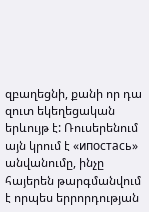զբաղեցնի, քանի որ դա զուտ եկեղեցական երևույթ է: Ռուսերենում այն կրում է «ипостась» անվանումը, ինչը հայերեն թարգմանվում է որպես երրորդության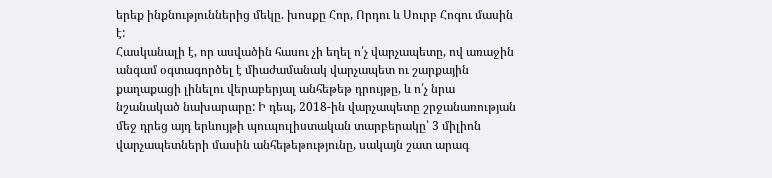երեք ինքնություններից մեկը. խոսքը Հոր, Որդու և Սուրբ Հոգու մասին է:
Հասկանալի է, որ ասվածին հասու չի եղել ո՛չ վարչապետը, ով առաջին անգամ օգտագործել է միաժամանակ վարչապետ ու շարքային քաղաքացի լինելու վերաբերյալ անհեթեթ դրույթը, և ո՛չ նրա նշանակած նախարարը: Ի դեպ, 2018-ին վարչապետը շրջանառության մեջ դրեց այդ երևույթի պուպուլիստական տարբերակը՝ 3 միլիոն վարչապետների մասին անհեթեթությունը, սակայն շատ արագ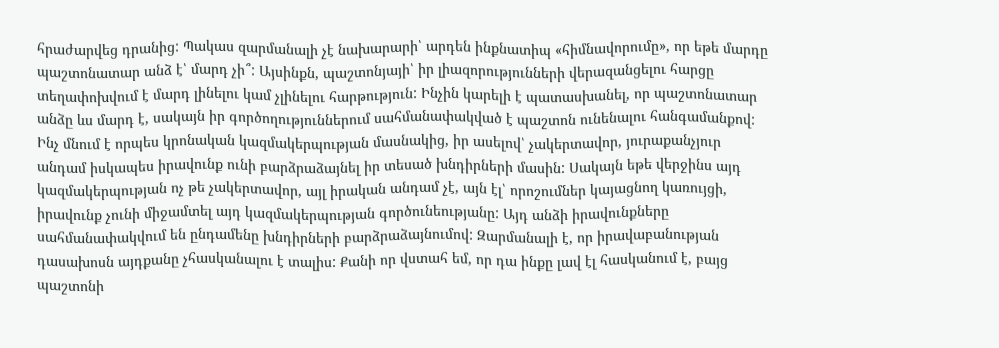հրաժարվեց դրանից: Պակաս զարմանալի չէ նախարարի՝ արդեն ինքնատիպ «հիմնավորումը», որ եթե մարդը պաշտոնատար անձ է՝ մարդ չի՞: Այսինքն, պաշտոնյայի՝ իր լիազորությունների վերազանցելու հարցը տեղափոխվում է մարդ լինելու կամ չլինելու հարթություն: Ինչին կարելի է պատասխանել, որ պաշտոնատար անձը ևս մարդ է, սակայն իր գործողություններում սահմանափակված է պաշտոն ունենալու հանգամանքով:
Ինչ մնում է որպես կրոնական կազմակերպության մասնակից, իր ասելով՝ չակերտավոր, յուրաքանչյուր անդամ իսկապես իրավունք ունի բարձրաձայնել իր տեսած խնդիրների մասին: Սակայն եթե վերջինս այդ կազմակերպության ոչ թե չակերտավոր, այլ իրական անդամ չէ, այն էլ՝ որոշումներ կայացնող կառույցի, իրավունք չունի միջամտել այդ կազմակերպության գործունեությանը: Այդ անձի իրավունքները սահմանափակվում են ընդամենը խնդիրների բարձրաձայնումով: Զարմանալի է, որ իրավաբանության դասախոսն այդքանը չհասկանալու է տալիս: Քանի որ վստահ եմ, որ դա ինքը լավ էլ հասկանում է, բայց պաշտոնի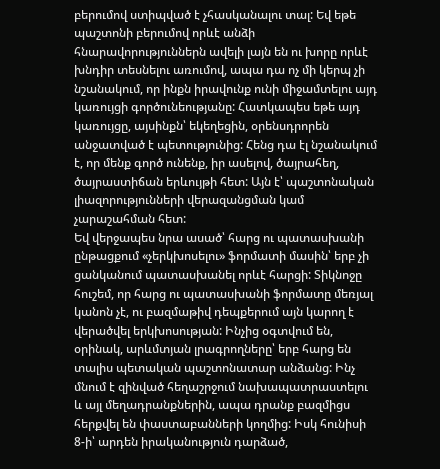բերումով ստիպված է չհասկանալու տալ: Եվ եթե պաշտոնի բերումով որևէ անձի հնարավորություններն ավելի լայն են ու խորը որևէ խնդիր տեսնելու առումով, ապա դա ոչ մի կերպ չի նշանակում, որ ինքն իրավունք ունի միջամտելու այդ կառույցի գործունեությանը: Հատկապես եթե այդ կառույցը, այսինքն՝ եկեղեցին, օրենսդրորեն անջատված է պետությունից: Հենց դա էլ նշանակում է, որ մենք գործ ունենք, իր ասելով, ծայրահեղ, ծայրաստիճան երևույթի հետ: Այն է՝ պաշտոնական լիազորությունների վերազանցման կամ չարաշահման հետ:
Եվ վերջապես նրա ասած՝ հարց ու պատասխանի ընթացքում «չերկխոսելու» ֆորմատի մասին՝ երբ չի ցանկանում պատասխանել որևէ հարցի: Տիկնոջը հուշեմ, որ հարց ու պատասխանի ֆորմատը մեռյալ կանոն չէ, ու բազմաթիվ դեպքերում այն կարող է վերածվել երկխոսության: Ինչից օգտվում են, օրինակ, արևմտյան լրագրողները՝ երբ հարց են տալիս պետական պաշտոնատար անձանց: Ինչ մնում է զինված հեղաշրջում նախապատրաստելու և այլ մեղադրանքներին, ապա դրանք բազմիցս հերքվել են փաստաբանների կողմից: Իսկ հունիսի 8-ի՝ արդեն իրականություն դարձած,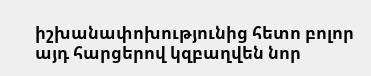իշխանափոխությունից հետո բոլոր այդ հարցերով կզբաղվեն նոր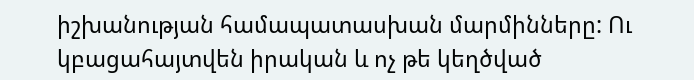իշխանության համապատասխան մարմինները: Ու կբացահայտվեն իրական և ոչ թե կեղծված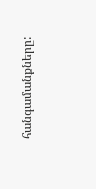հանգամանքները: